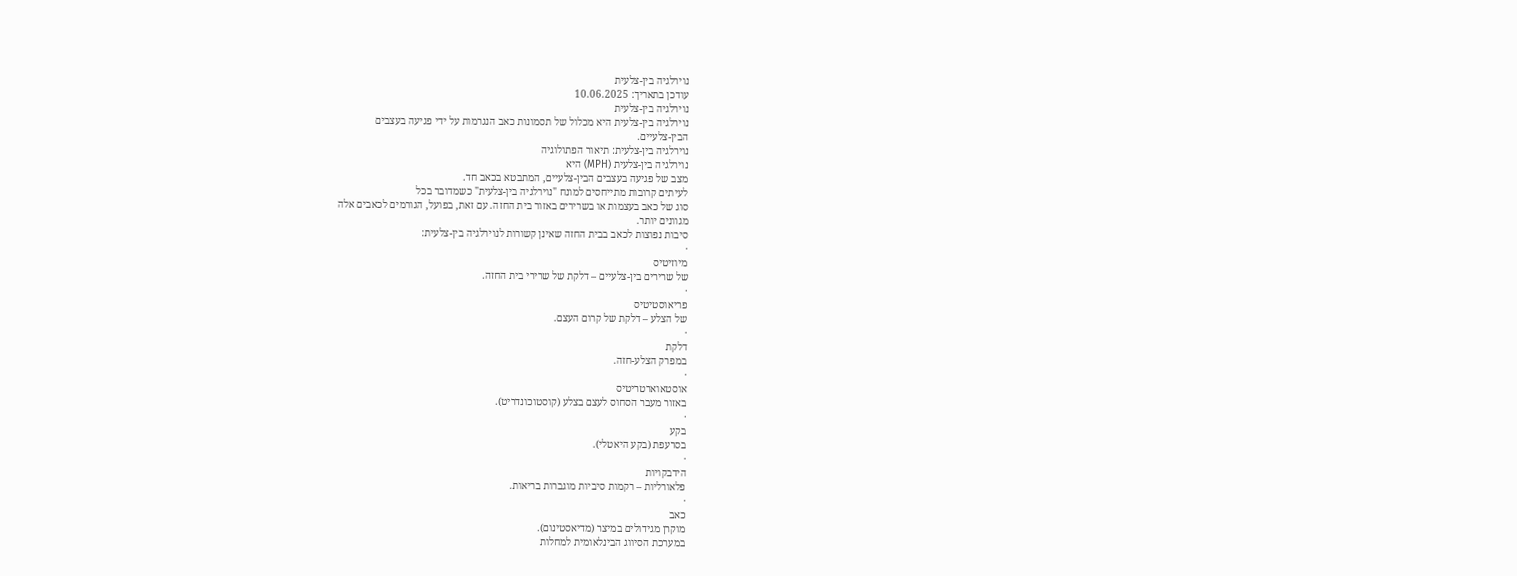נוירלגיה בין-צלעית
עודכן בתאריך: 10.06.2025
נוירלגיה בין-צלעית
נוירלגיה בין-צלעית היא מכלול של תסמונות כאב הנגרמות על ידי פגיעה בעצבים
הבין-צלעיים.
נוירלגיה בין-צלעית: תיאור הפתולוגיה
נוירלגיה בין-צלעית (МРН) היא
מצב של פגיעה בעצבים הבין-צלעיים, המתבטא בכאב חד.
לעיתים קרובות מתייחסים למונח "נוירלגיה בין-צלעית" כשמדובר בכל
סוג של כאב בעצמות או בשרירים באזור בית החזה. עם זאת, בפועל, הגורמים לכאבים אלה
מגוונים יותר.
סיבות נפוצות לכאב בבית החזה שאינן קשורות לנוירלגיה בין-צלעית:
·
מיוזיטיס
של שרירים בין-צלעיים – דלקת של שרירי בית החזה.
·
פריאוסטיטיס
של הצלע – דלקת של קרום העצם.
·
דלקת
במפרק הצלע-חזה.
·
אוסטאוארטריטיס
באזור מעבר הסחוס לעצם בצלע (קוסטוכונדריט).
·
בקע
בסרעפת (בקע היאטלי).
·
הידבקויות
פלאורליות – רקמות סיביות מוגברות בריאות.
·
כאב
מוקרן מגידולים במיצר (מדיאסטינום).
במערכת הסיווג הבינלאומית למחלות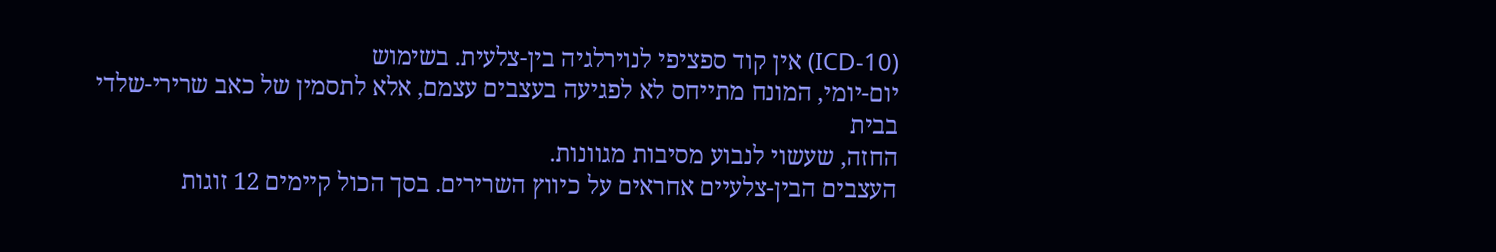(ICD-10) אין קוד ספציפי לנוירלגיה בין-צלעית. בשימוש
יום-יומי, המונח מתייחס לא לפגיעה בעצבים עצמם, אלא לתסמין של כאב שרירי-שלדי בבית
החזה, שעשוי לנבוע מסיבות מגוונות.
העצבים הבין-צלעיים אחראים על כיווץ השרירים. בסך הכול קיימים 12 זוגות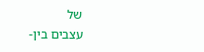של
עצבים בין-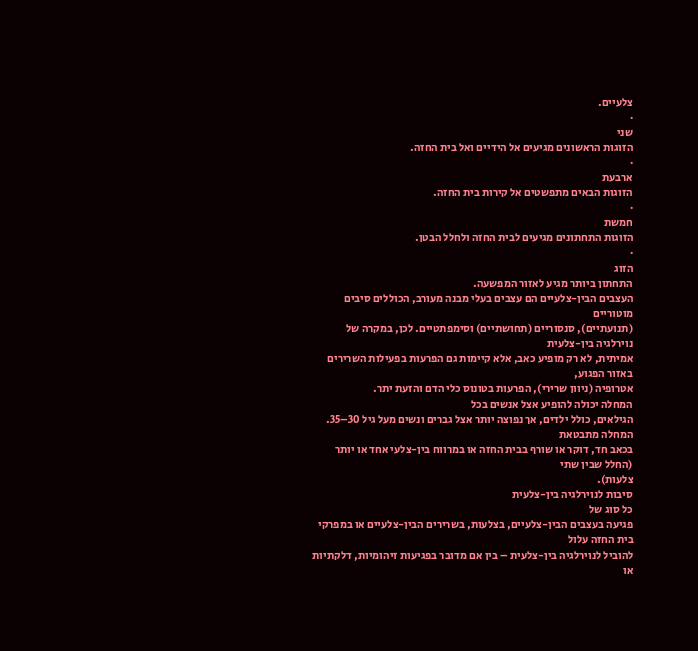צלעיים.
·
שני
הזוגות הראשונים מגיעים אל הידיים ואל בית החזה.
·
ארבעת
הזוגות הבאים מתפשטים אל קירות בית החזה.
·
חמשת
הזוגות התחתונים מגיעים לבית החזה ולחלל הבטן.
·
הזוג
התחתון ביותר מגיע לאזור המפשעה.
העצבים הבין-צלעיים הם עצבים בעלי מבנה מעורב, הכוללים סיבים מוטוריים
(תנועתיים), סנסוריים (תחושתיים) וסימפתטיים. לכן, במקרה של נוירלגיה בין-צלעית
אמיתית, לא רק מופיע כאב, אלא קיימות גם הפרעות בפעילות השרירים באזור הפגוע,
אטרופיה (ניוון שרירי), הפרעות בטונוס כלי הדם והזעת יתר.
המחלה יכולה להופיע אצל אנשים בכל
הגילאים, כולל ילדים, אך נפוצה יותר אצל גברים ונשים מעל גיל 30–35. המחלה מתבטאת
בכאב חד, דוקר או שורף בבית החזה או במרווח בין-צלעי אחד או יותר (החלל שבין שתי
צלעות).
סיבות לנוירלגיה בין-צלעית
כל סוג של
פגיעה בעצבים הבין-צלעיים, בצלעות, בשרירים הבין-צלעיים או במפרקי בית החזה עלול
להוביל לנוירלגיה בין-צלעית – בין אם מדובר בפגיעות זיהומיות, דלקתיות או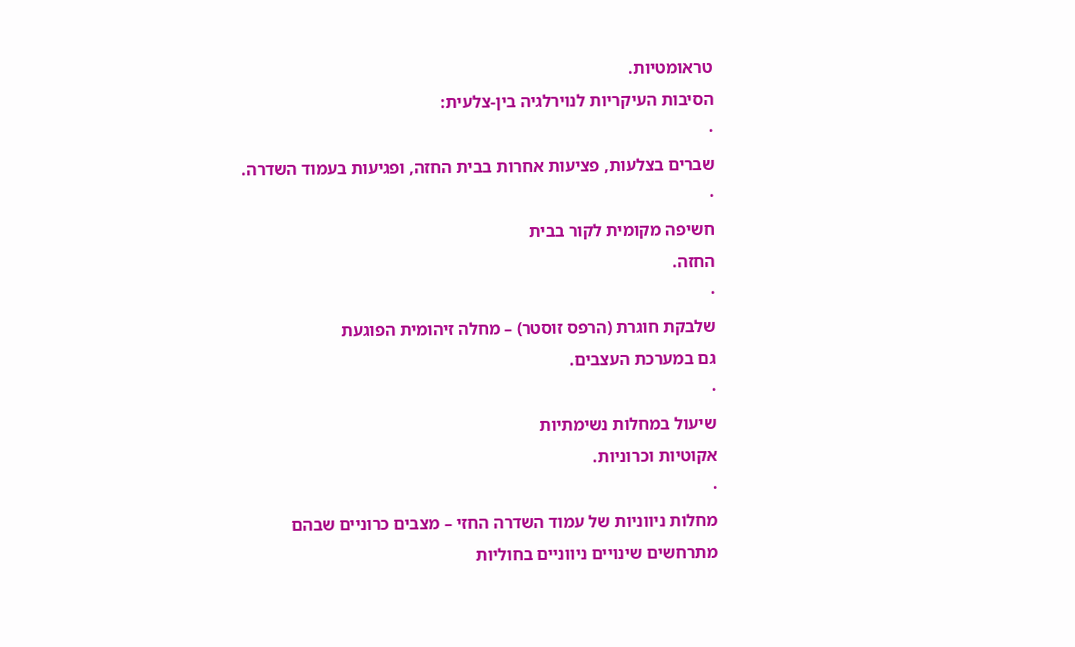טראומטיות.
הסיבות העיקריות לנוירלגיה בין-צלעית:
·
שברים בצלעות, פציעות אחרות בבית החזה, ופגיעות בעמוד השדרה.
·
חשיפה מקומית לקור בבית
החזה.
·
שלבקת חוגרת (הרפס זוסטר) – מחלה זיהומית הפוגעת
גם במערכת העצבים.
·
שיעול במחלות נשימתיות
אקוטיות וכרוניות.
·
מחלות ניווניות של עמוד השדרה החזי – מצבים כרוניים שבהם
מתרחשים שינויים ניווניים בחוליות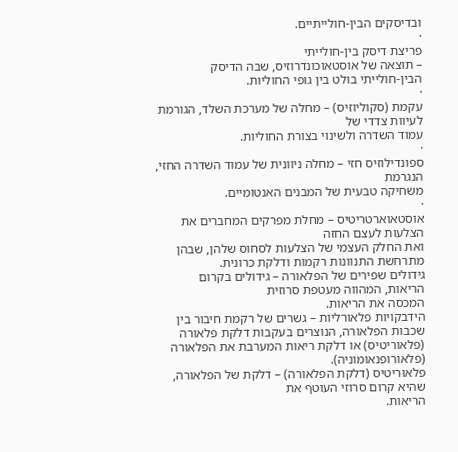ובדיסקים הבין-חולייתיים.
·
פריצת דיסק בין-חולייתי
– תוצאה של אוסטאוכונדרוזיס, שבה הדיסק
הבין-חולייתי בולט בין גופי החוליות.
·
עקמת (סקוליוזיס) – מחלה של מערכת השלד, הגורמת לעיוות צדדי של
עמוד השדרה ולשינוי בצורת החוליות.
·
ספונדילוזיס חזי – מחלה ניוונית של עמוד השדרה החזי, הנגרמת
משחיקה טבעית של המבנים האנטומיים.
·
אוסטאוארטריטיס – מחלת מפרקים המחברים את הצלעות לעצם החזה
ואת החלק העצמי של הצלעות לסחוס שלהן, שבהן מתרחשת התנוונות רקמות ודלקת כרונית.
גידולים שפירים של הפלאורה – גידולים בקרום הריאות, המהווה מעטפת סרוזית
המכסה את הריאות.
הידבקויות פלאורליות – גשרים של רקמת חיבור בין שכבות הפלאורה, הנוצרים בעקבות דלקת פלאורה
(פלאוריטיס) או דלקת ריאות המערבת את הפלאורה (פלאורופנאומוניה).
פלאוריטיס (דלקת הפלאורה) – דלקת של הפלאורה, שהיא קרום סרוזי העוטף את
הריאות.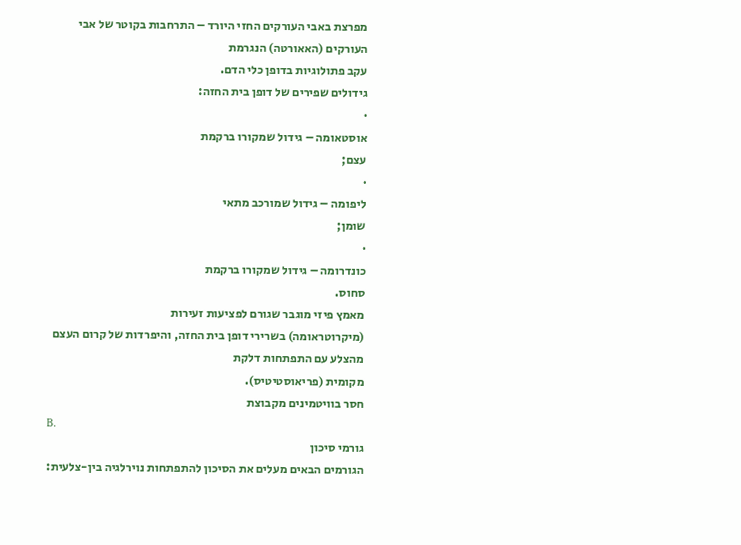מפרצת באבי העורקים החזי היורד – התרחבות בקוטר של אבי העורקים (האאורטה) הנגרמת
עקב פתולוגיות בדופן כלי הדם.
גידולים שפירים של דופן בית החזה:
·
אוסטאומה – גידול שמקורו ברקמת
עצם;
·
ליפומה – גידול שמורכב מתאי
שומן;
·
כונדרומה – גידול שמקורו ברקמת
סחוס.
מאמץ פיזי מוגבר שגורם לפציעות זעירות
(מיקרוטראומה) בשרירי דופן בית החזה, והיפרדות של קרום העצם מהצלע עם התפתחות דלקת
מקומית (פריאוסטיטיס).
חסר בוויטמינים מקבוצת
B.
גורמי סיכון
הגורמים הבאים מעלים את הסיכון להתפתחות נוירלגיה בין-צלעית: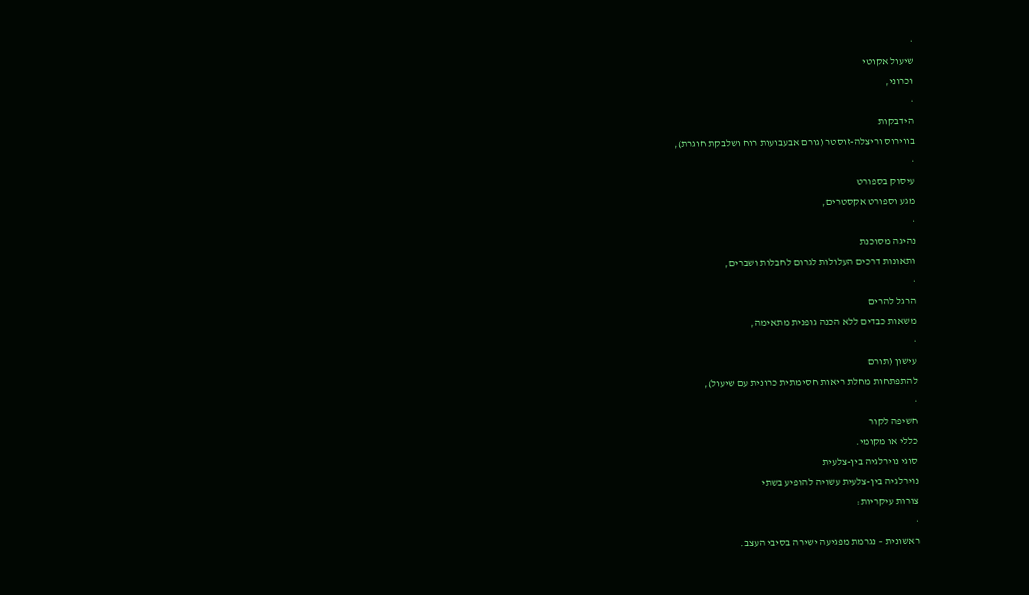·
שיעול אקוטי
וכרוני,
·
הידבקות
בווירוס וריצלה-זוסטר (גורם אבעבועות רוח ושלבקת חוגרת),
·
עיסוק בספורט
מגע וספורט אקסטרים,
·
נהיגה מסוכנת
ותאונות דרכים העלולות לגרום לחבלות ושברים,
·
הרגל להרים
משאות כבדים ללא הכנה גופנית מתאימה,
·
עישון (תורם
להתפתחות מחלת ריאות חסימתית כרונית עם שיעול),
·
חשיפה לקור
כללי או מקומי.
סוגי נוירלגיה בין-צלעית
נוירלגיה בין-צלעית עשויה להופיע בשתי
צורות עיקריות:
·
ראשונית – נגרמת מפגיעה ישירה בסיבי העצב.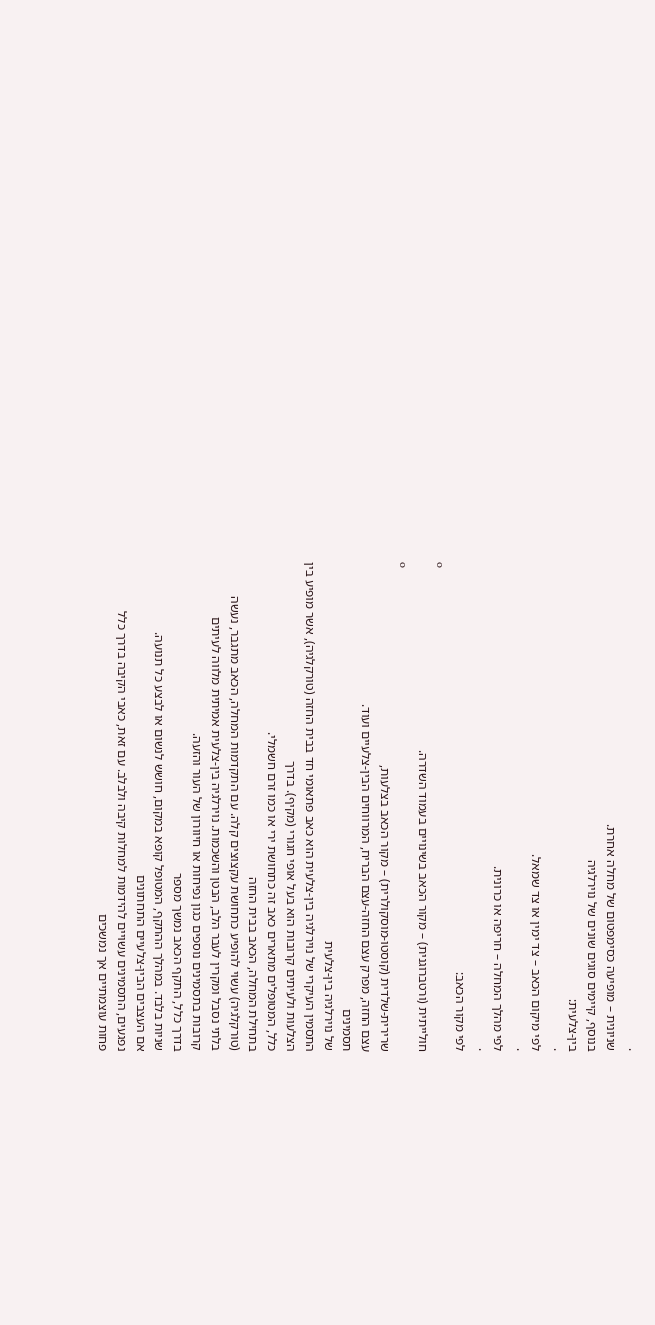·
שניונית – מופיעה כסימפטום של מחלה אחרת.
בנוסף, קיימים סוגים שונים של נוירלגיה
בין-צלעית:
·
לפי מיקום הכאב – צד ימין או צד שמאל.
·
לפי מהלך המחלה – חריפה או כרונית.
·
לפי מקור הכאב:
o
חולייתית (ורטברוגנית) – מקור הכאב בשינויים בעמוד השדרה.
o
שרירית-שלדית (קוסטו-מוסקולרית) – מקור הכאב בצלעות,
עצם החזה, מפרק עצם החזה-עצם הבריח, המרווחים הבין-צלעיים ועוד.
תסמינים
של נוירלגיה בין-צלעית
התסמין העיקרי של נוירלגיה בין-צלעית הוא כאב פתאומי חד בבית החזה (טורקלגיה), אשר מופיע בין הצלעות ולעיתים קרובות הוא בעל אופי חגורי (מקיף). בדרך
כלל, המטופלים מתארים כאב זה כתחושת ירי או כמו זרם חשמלי.
בתחילת המחלה, הכאב בבית החזה
(טורקלגיה) עשוי להופיע כתחושת עקצוצים קלה. עם התקדמות המחלה, הכאב מתגבר, נעשה
בלתי נסבל ומקרין לעבר הלב, הבטן והשכמות. נוירלגיה בין-צלעית אמיתית מלווה לעיתים
קרובות בתסמינים נוספים כגון נפיחות או חיוורון של העור והזעה.
בדרך כלל, התקף הכאב נמשך מספר
שניות בלבד. במהלך ההתקף, המטופל קופא במקום, חושש לנשום או לבצע כל תנועה.
אם העצבים הבין-צלעיים התחתונים
נפגעים, התסמינים עשויים להידמות למחלות קיבה ולבלב. עם זאת, כאבי הקיבה בדרך כלל
פחות עוצמתיים אך נמשכים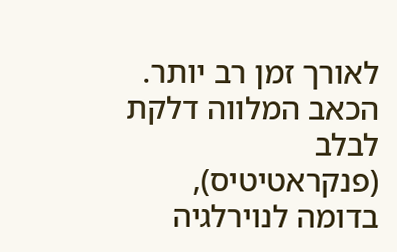לאורך זמן רב יותר. הכאב המלווה דלקת לבלב (פנקראטיטיס),
בדומה לנוירלגיה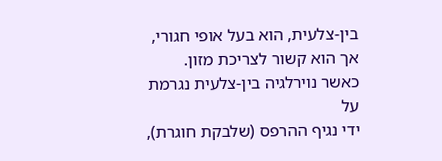בין-צלעית, הוא בעל אופי חגורי, אך הוא קשור לצריכת מזון.
כאשר נוירלגיה בין-צלעית נגרמת על
ידי נגיף ההרפס (שלבקת חוגרת),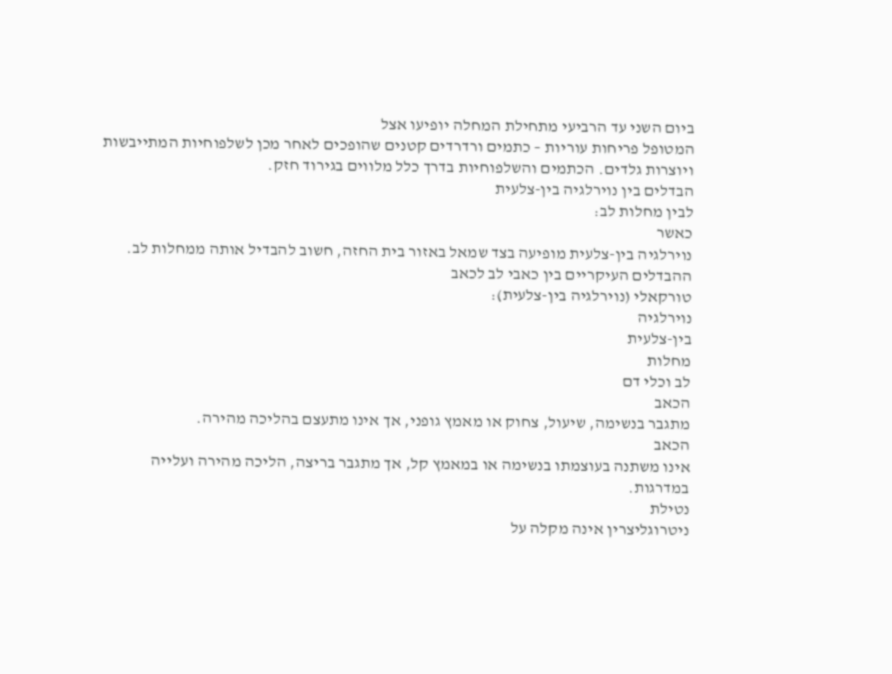ביום השני עד הרביעי מתחילת המחלה יופיעו אצל
המטופל פריחות עוריות – כתמים ורדרדים קטנים שהופכים לאחר מכן לשלפוחיות המתייבשות
ויוצרות גלדים. הכתמים והשלפוחיות בדרך כלל מלווים בגירוד חזק.
הבדלים בין נוירלגיה בין-צלעית
לבין מחלות לב:
כאשר
נוירלגיה בין-צלעית מופיעה בצד שמאל באזור בית החזה, חשוב להבדיל אותה ממחלות לב.
ההבדלים העיקריים בין כאבי לב לכאב
טורקאלי (נוירלגיה בין-צלעית):
נוירלגיה
בין-צלעית
מחלות
לב וכלי דם
הכאב
מתגבר בנשימה, שיעול, צחוק או מאמץ גופני, אך אינו מתעצם בהליכה מהירה.
הכאב
אינו משתנה בעוצמתו בנשימה או במאמץ קל, אך מתגבר בריצה, הליכה מהירה ועלייה
במדרגות.
נטילת
ניטרוגליצרין אינה מקלה על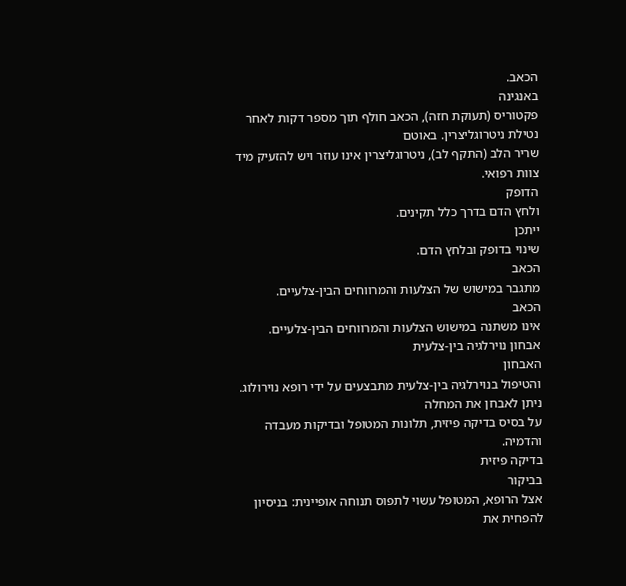הכאב.
באנגינה
פקטוריס (תעוקת חזה), הכאב חולף תוך מספר דקות לאחר נטילת ניטרוגליצרין. באוטם
שריר הלב (התקף לב), ניטרוגליצרין אינו עוזר ויש להזעיק מיד צוות רפואי.
הדופק
ולחץ הדם בדרך כלל תקינים.
ייתכן
שינוי בדופק ובלחץ הדם.
הכאב
מתגבר במישוש של הצלעות והמרווחים הבין-צלעיים.
הכאב
אינו משתנה במישוש הצלעות והמרווחים הבין-צלעיים.
אבחון נוירלגיה בין-צלעית
האבחון
והטיפול בנוירלגיה בין-צלעית מתבצעים על ידי רופא נוירולוג. ניתן לאבחן את המחלה
על בסיס בדיקה פיזית, תלונות המטופל ובדיקות מעבדה והדמיה.
בדיקה פיזית
בביקור
אצל הרופא, המטופל עשוי לתפוס תנוחה אופיינית: בניסיון להפחית את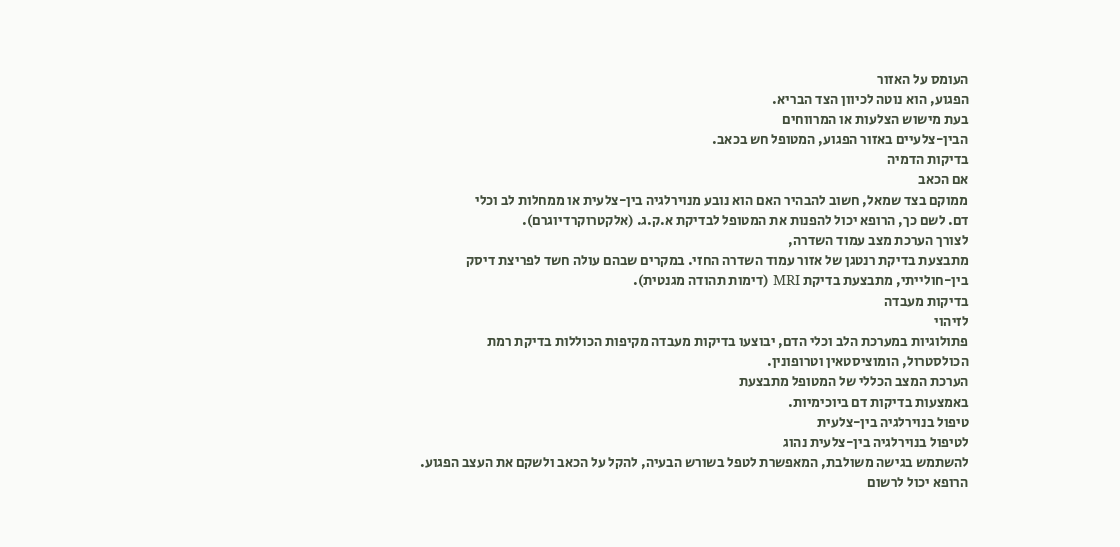העומס על האזור
הפגוע, הוא נוטה לכיוון הצד הבריא.
בעת מישוש הצלעות או המרווחים
הבין-צלעיים באזור הפגוע, המטופל חש בכאב.
בדיקות הדמיה
אם הכאב
ממוקם בצד שמאל, חשוב להבהיר האם הוא נובע מנוירלגיה בין-צלעית או ממחלות לב וכלי
דם. לשם כך, הרופא יכול להפנות את המטופל לבדיקת א.ק.ג. (אלקטרוקרדיוגרם).
לצורך הערכת מצב עמוד השדרה,
מתבצעת בדיקת רנטגן של אזור עמוד השדרה החזי. במקרים שבהם עולה חשד לפריצת דיסק
בין-חולייתי, מתבצעת בדיקת MRI (דימות תהודה מגנטית).
בדיקות מעבדה
לזיהוי
פתולוגיות במערכת הלב וכלי הדם, יבוצעו בדיקות מעבדה מקיפות הכוללות בדיקת רמת
הכולסטרול, הומוציסטאין וטרופונין.
הערכת המצב הכללי של המטופל מתבצעת
באמצעות בדיקות דם ביוכימיות.
טיפול בנוירלגיה בין-צלעית
לטיפול בנוירלגיה בין-צלעית נהוג
להשתמש בגישה משולבת, המאפשרת לטפל בשורש הבעיה, להקל על הכאב ולשקם את העצב הפגוע.
הרופא יכול לרשום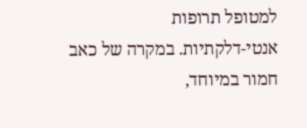למטופל תרופות
אנטי-דלקתיות. במקרה של כאב חמור במיוחד,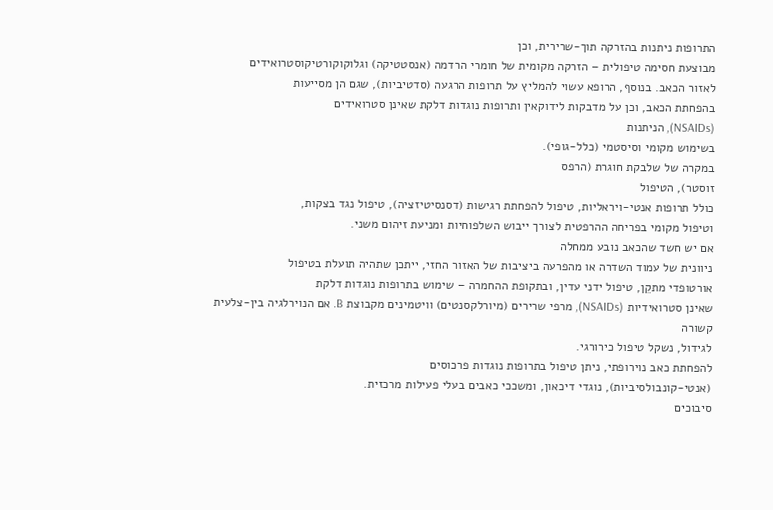התרופות ניתנות בהזרקה תוך-שרירית, וכן
מבוצעת חסימה טיפולית – הזרקה מקומית של חומרי הרדמה (אנסטטיקה) וגלוקוקורטיקוסטרואידים
לאזור הכאב. בנוסף, הרופא עשוי להמליץ על תרופות הרגעה (סדטיביות), שגם הן מסייעות
בהפחתת הכאב, וכן על מדבקות לידוקאין ותרופות נוגדות דלקת שאינן סטרואידים
(NSAIDs), הניתנות
בשימוש מקומי וסיסטמי (כלל-גופי).
במקרה של שלבקת חוגרת (הרפס
זוסטר), הטיפול
כולל תרופות אנטי-ויראליות, טיפול להפחתת רגישות (דסנסיטיזציה), טיפול נגד בצקות,
וטיפול מקומי בפריחה ההרפטית לצורך ייבוש השלפוחיות ומניעת זיהום משני.
אם יש חשד שהכאב נובע ממחלה
ניוונית של עמוד השדרה או מהפרעה ביציבות של האזור החזי, ייתכן שתהיה תועלת בטיפול
אורטופדי מתקֵן, טיפול ידני עדין, ובתקופת ההחמרה – שימוש בתרופות נוגדות דלקת
שאינן סטרואידיות (NSAIDs), מרפי שרירים (מיורלקסנטים) וויטמינים מקבוצת B. אם הנוירלגיה בין-צלעית קשורה
לגידול, נשקל טיפול כירורגי.
להפחתת כאב נוירופתי, ניתן טיפול בתרופות נוגדות פרכוסים
(אנטי-קונבולסיביות), נוגדי דיכאון, ומשככי כאבים בעלי פעילות מרכזית.
סיבוכים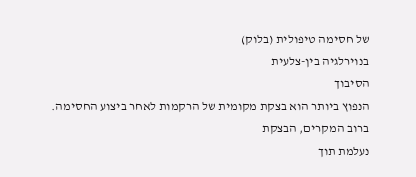של חסימה טיפולית (בלוק)
בנוירלגיה בין-צלעית
הסיבוך
הנפוץ ביותר הוא בצקת מקומית של הרקמות לאחר ביצוע החסימה. ברוב המקרים, הבצקת
נעלמת תוך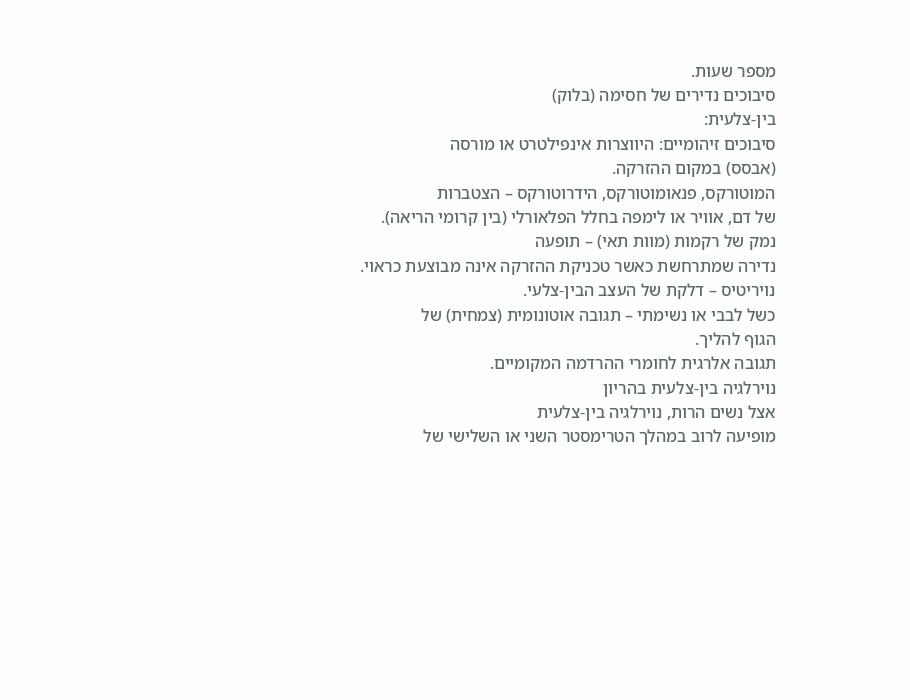מספר שעות.
סיבוכים נדירים של חסימה (בלוק)
בין-צלעית:
סיבוכים זיהומיים: היווצרות אינפילטרט או מורסה
(אבסס) במקום ההזרקה.
המוטורקס, פנאומוטורקס, הידרוטורקס – הצטברות
של דם, אוויר או לימפה בחלל הפלאורלי (בין קרומי הריאה).
נמק של רקמות (מוות תאי) – תופעה
נדירה שמתרחשת כאשר טכניקת ההזרקה אינה מבוצעת כראוי.
נויריטיס – דלקת של העצב הבין-צלעי.
כשל לבבי או נשימתי – תגובה אוטונומית (צמחית) של
הגוף להליך.
תגובה אלרגית לחומרי ההרדמה המקומיים.
נוירלגיה בין-צלעית בהריון
אצל נשים הרות, נוירלגיה בין-צלעית
מופיעה לרוב במהלך הטרימסטר השני או השלישי של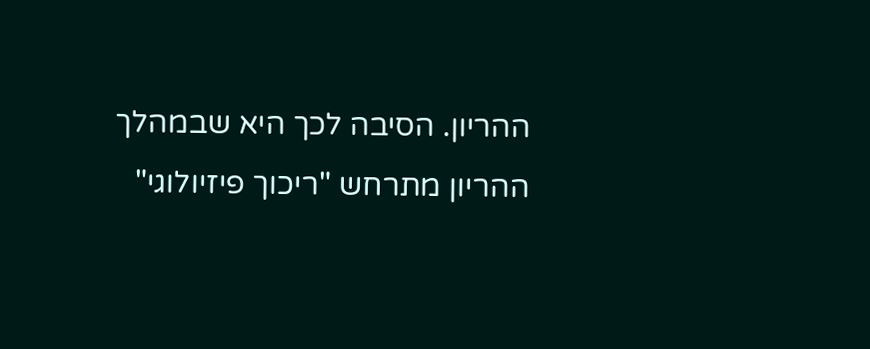ההריון. הסיבה לכך היא שבמהלך
ההריון מתרחש "ריכוך פיזיולוגי"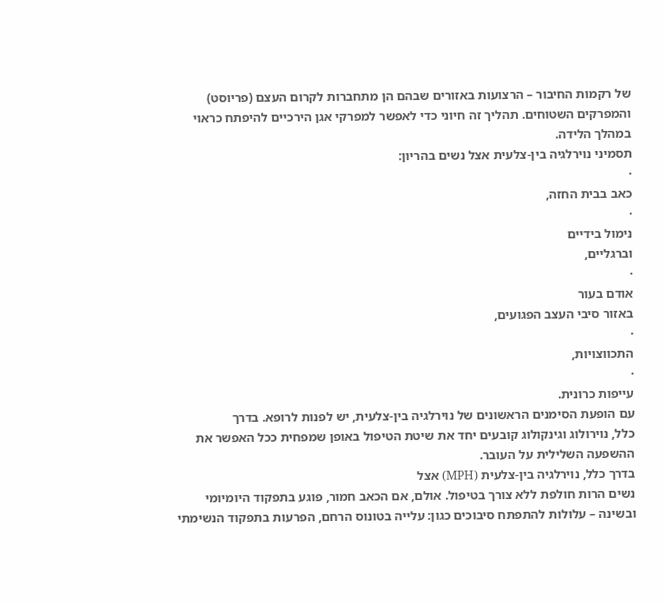של רקמות החיבור – הרצועות באזורים שבהם הן מתחברות לקרום העצם (פריוסט)
והמפרקים השטוחים. תהליך זה חיוני כדי לאפשר למפרקי אגן הירכיים להיפתח כראוי
במהלך הלידה.
תסמיני נוירלגיה בין-צלעית אצל נשים בהריון:
·
כאב בבית החזה,
·
נימול בידיים
וברגליים,
·
אודם בעור
באזור סיבי העצב הפגועים,
·
התכווצויות,
·
עייפות כרונית.
עם הופעת הסימנים הראשונים של נוירלגיה בין-צלעית, יש לפנות לרופא. בדרך
כלל, נוירולוג וגינקולוג קובעים יחד את שיטת הטיפול באופן שמפחית ככל האפשר את
ההשפעה השלילית על העובר.
בדרך כלל, נוירלגיה בין-צלעית (МРН) אצל
נשים הרות חולפת ללא צורך בטיפול. אולם, אם הכאב חמור, פוגע בתפקוד היומיומי
ובשינה – עלולות להתפתח סיבוכים כגון: עלייה בטונוס הרחם, הפרעות בתפקוד הנשימתי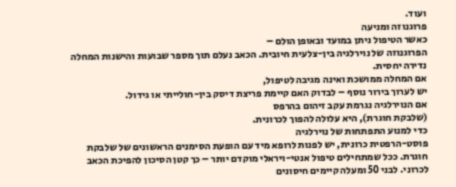ועוד.
פרוגנוזה ומניעה
כאשר הטיפול ניתן במועד ובאופן הולם –
הפרוגנוזה של נוירלגיה בין-צלעית חיובית. הכאב נעלם תוך מספר שבועות והישנות המחלה
נדירה יחסית.
אם המחלה ממושכת ואינה מגיבה לטיפול,
יש לערוך בירור נוסף – לבדוק האם קיימת פריצת דיסק בין-חולייתי או גידול.
אם הנוירלגיה נגרמת עקב זיהום בהרפס
(שלבקת חוגרת), היא עלולה להפוך לכרונית.
כדי למנוע התפתחות של נוירלגיה
פוסט-הרפטית כרונית, יש לפנות לרופא מיד עם הופעת הסימנים הראשונים של שלבקת
חוגרת. ככל שמתחילים טיפול אנטי-ויראלי מוקדם יותר – כך קטן הסיכון להפיכת הכאב
לכרוני. לבני 50 ומעלה קיימים חיסונים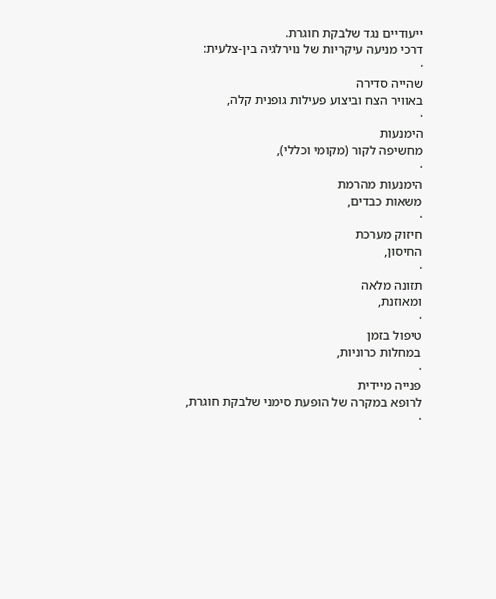ייעודיים נגד שלבקת חוגרת.
דרכי מניעה עיקריות של נוירלגיה בין-צלעית:
·
שהייה סדירה
באוויר הצח וביצוע פעילות גופנית קלה,
·
הימנעות
מחשיפה לקור (מקומי וכללי),
·
הימנעות מהרמת
משאות כבדים,
·
חיזוק מערכת
החיסון,
·
תזונה מלאה
ומאוזנת,
·
טיפול בזמן
במחלות כרוניות,
·
פנייה מיידית
לרופא במקרה של הופעת סימני שלבקת חוגרת,
·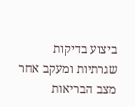ביצוע בדיקות
שגרתיות ומעקב אחר מצב הבריאות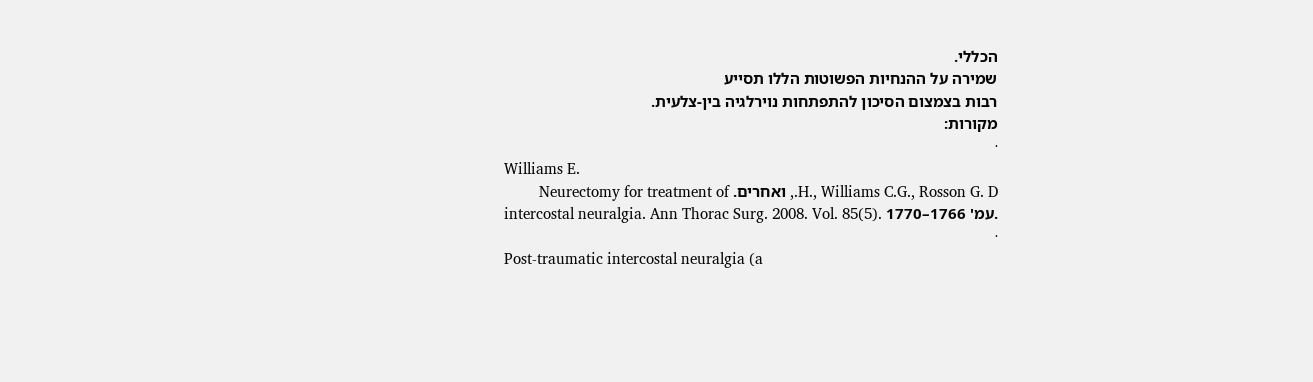הכללי.
שמירה על ההנחיות הפשוטות הללו תסייע
רבות בצמצום הסיכון להתפתחות נוירלגיה בין-צלעית.
מקורות:
·
Williams E.
H., Williams C.G., Rosson G. D., ואחרים. Neurectomy for treatment of
intercostal neuralgia. Ann Thorac Surg. 2008. Vol. 85(5). עמ' 1766–1770.
·
Post-traumatic intercostal neuralgia (a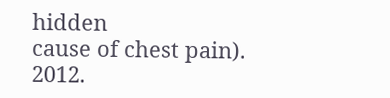hidden
cause of chest pain). 2012.